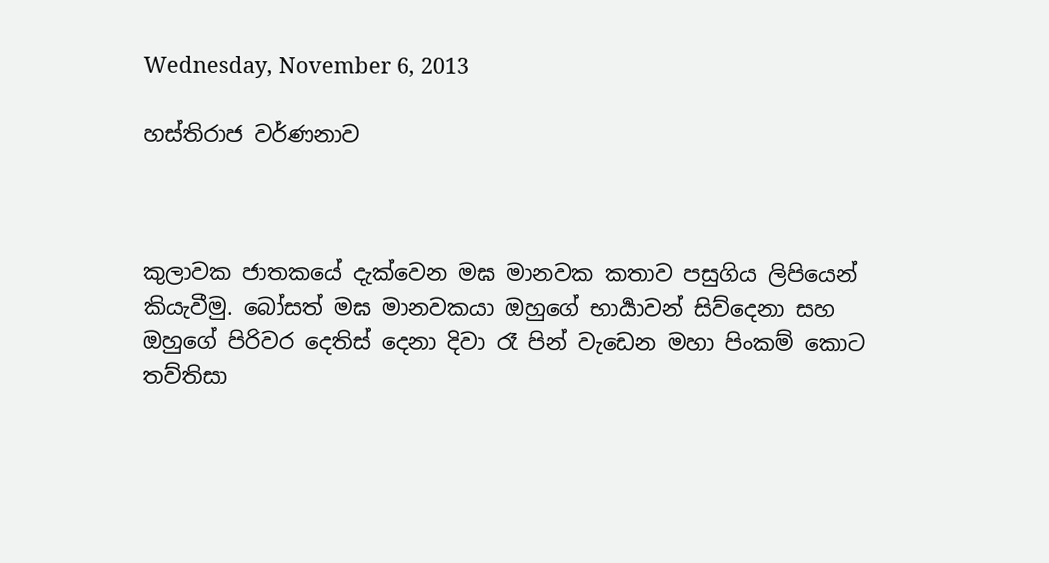Wednesday, November 6, 2013

හස්තිරාජ වර්ණනාව



කුලාවක ජාතකයේ දැක්වෙන මඝ මානවක කතාව පසුගිය ලිපියෙන් කියැවීමු. බෝසත් මඝ මානවකයා ඔහුගේ භාර්‍යාවන් සිව්දෙනා සහ ඔහුගේ පිරිවර දෙතිස් දෙනා දිවා රෑ පින් වැඩෙන මහා පිංකම් කොට තව්තිසා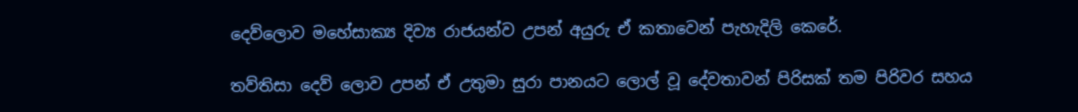දෙව්ලොව මහේසාක්‍ය දිව්‍ය රාජයන්ව උපන් අයුරු ඒ කතාවෙන් පැහැදිලි කෙරේ.

තව්තිසා දෙව් ලොව උපන් ඒ උතුමා සුරා පානයට ලොල් වූ දේවතාවන් පිරිසක් තම පිරිවර සහය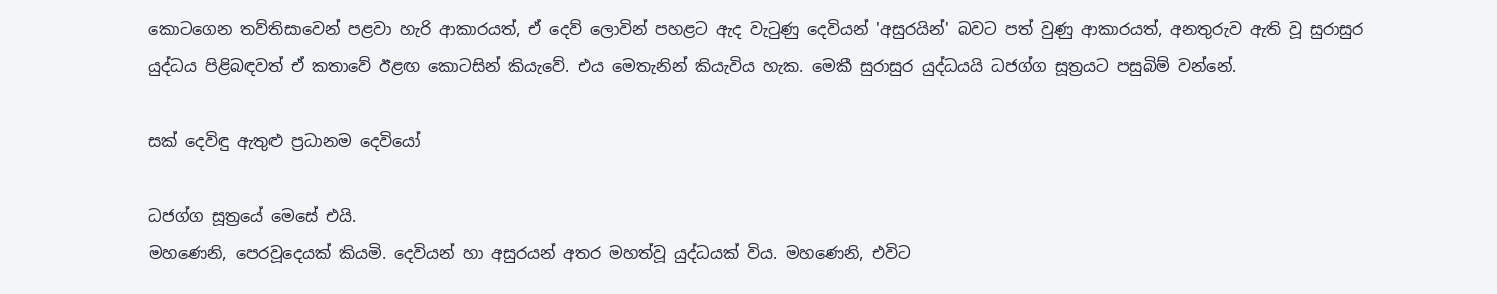කොටගෙන තව්තිසාවෙන් පළවා හැරි ආකාරයත්, ඒ දෙව් ලොවින් පහළට ඇද වැටුණු දෙවියන් 'අසුරයින්' බවට පත් වුණු ආකාරයත්, අනතුරුව ඇති වූ සුරාසුර යුද්ධය පිළිබඳවත් ඒ කතාවේ ඊළඟ කොටසින් කියැවේ. එය මෙතැනින් කියැවිය හැක. මෙකී සුරාසුර යුද්ධයයි ධජග්ග සූත්‍රයට පසුබිම් වන්නේ.

සක් දෙවිඳු ඇතුළු ප්‍රධානම දෙවියෝ

ධජග්ග සූත්‍රයේ මෙසේ එයි.
මහණෙනි, පෙරවූදෙයක් කියමි. දෙවියන් හා අසුරයන් අතර මහත්වූ යුද්ධයක් විය. මහණෙනි, එවිට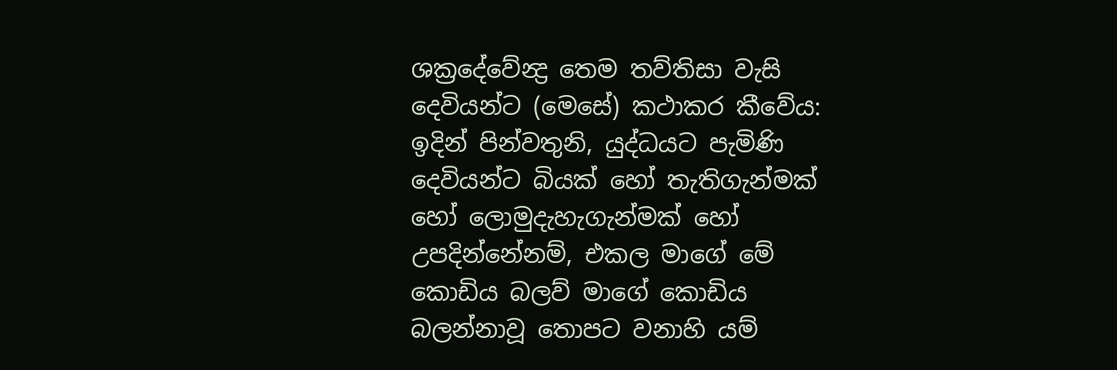ශක්‍රදේවේන්‍ද්‍ර තෙම තව්තිසා වැසි දෙවියන්ට (මෙසේ) කථාකර කීවේය: ඉදින් පින්වතුනි, යුද්ධයට පැමිණි දෙවියන්ට බියක් හෝ තැතිගැන්මක් හෝ ලොමුදැහැගැන්මක් හෝ උපදින්නේනම්, එකල මාගේ මේ කොඩිය බලව් මාගේ කොඩිය බලන්නාවූ තොපට වනාහි යම්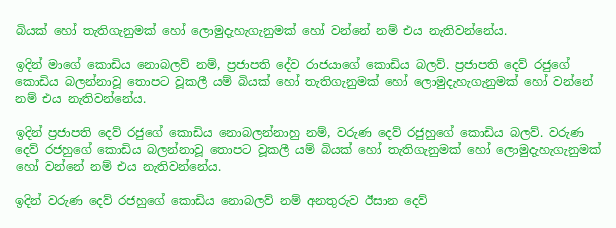බියක් හෝ තැතිගැනුමක් හෝ ලොමුදැහැගැනුමක් හෝ වන්නේ නම් එය නැතිවන්නේය.

ඉදින් මාගේ කොඩිය නොබලව් නම්, ප්‍රජාපති දේව රාජයාගේ කොඩිය බලව්. ප්‍රජාපති දෙව් රජුගේ කොඩිය බලන්නාවූ තොපට වූකලී යම් බියක් හෝ තැතිගැනුමක් හෝ ලොමුදැහැගැනුමක් හෝ වන්නේ නම් එය නැතිවන්නේය.

ඉදින් ප්‍රජාපති දෙව් රජුගේ කොඩිය නොබලන්නාහු නම්, වරුණ දෙව් රජුහුගේ කොඩිය බලව්. වරුණ දෙව් රජහුගේ කොඩිය බලන්නාවූ තොපට වූකලී යම් බියක් හෝ තැතිගැනුමක් හෝ ලොමුදැහැගැනුමක් හෝ වන්නේ නම් එය නැතිවන්නේය.

ඉදින් වරුණ දෙව් රජහුගේ කොඩිය නොබලව් නම් අනතුරුව ඊසාන දෙව්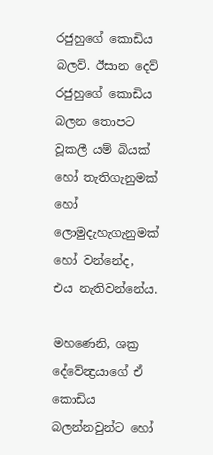රජුහුගේ කොඩිය බලව්. ඊසාන දෙව් රජුහුගේ කොඩිය බලන තොපට වූකලී යම් බියක් හෝ තැතිගැනුමක් හෝ ලොමුදැහැගැනුමක් හෝ වන්නේද, එය නැතිවන්නේය.

මහණෙනි, ශක්‍ර දේවේන්‍ද්‍රයාගේ ඒ කොඩිය බලන්නවුන්ට හෝ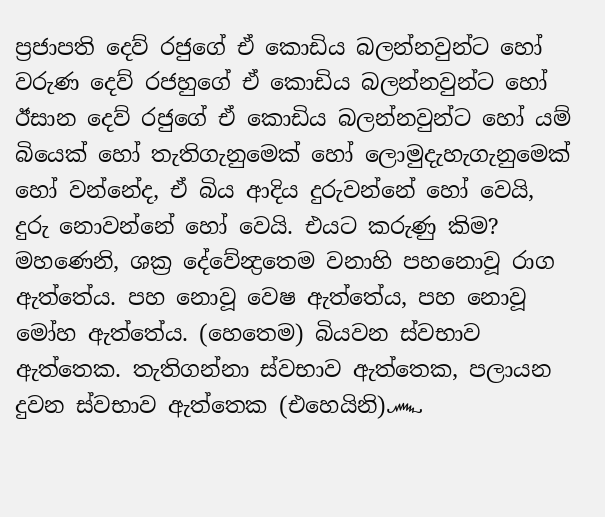ප්‍රජාපති දෙව් රජුගේ ඒ කොඩිය බලන්නවුන්ට හෝ වරුණ දෙව් රජහුගේ ඒ කොඩිය බලන්නවුන්ට හෝ ඊසාන දෙව් රජුගේ ඒ කොඩිය බලන්නවුන්ට හෝ යම් බියෙක් හෝ තැතිගැනුමෙක් හෝ ලොමුදැහැගැනුමෙක් හෝ වන්නේද, ඒ බිය ආදිය දුරුවන්නේ හෝ වෙයි, දුරු නොවන්නේ හෝ වෙයි. එයට කරුණු කිම? මහණෙනි, ශක්‍ර දේවේන්‍ද්‍රතෙම වනාහි පහනොවූ රාග ඇත්තේය. පහ නොවූ වෙෂ ඇත්තේය, පහ නොවූ මෝහ ඇත්තේය. (හෙතෙම) බියවන ස්වභාව ඇත්තෙක. තැතිගන්නා ස්වභාව ඇත්තෙක, පලායන දුවන ස්වභාව ඇත්තෙක (එහෙයිනි)෴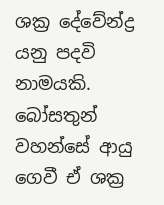ශක්‍ර දේවේන්ද්‍ර යනු පදවි නාමයකි. බෝසතුන් වහන්සේ ආයු ගෙවී ඒ ශක්‍ර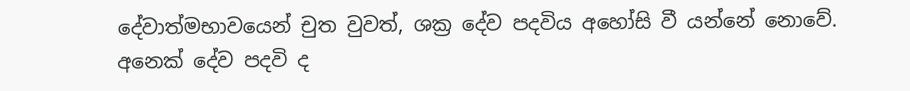දේවාත්මභාවයෙන් චුත වුවත්, ශක්‍ර දේව පදවිය අහෝසි වී යන්නේ නොවේ. අනෙක් දේව පදවි ද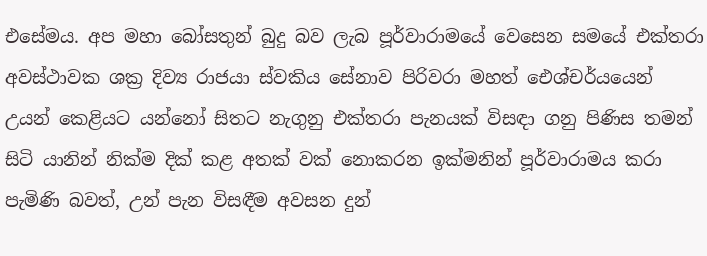එසේමය. අප මහා බෝසතුන් බුදු බව ලැබ පූර්වාරාමයේ වෙසෙන සමයේ එක්තරා අවස්ථාවක ශක්‍ර දිව්‍ය රාජයා ස්වකිය සේනාව පිරිවරා මහත් ඓශ්චර්යයෙන් උයන් කෙළියට යන්නෝ සිතට නැගුනු එක්තරා පැනයක් විසඳා ගනු පිණිස තමන් සිටි යානින් නික්ම දික් කළ අතක් වක් නොකරන ඉක්මනින් පූර්වාරාමය කරා පැමිණි බවත්, උන් පැන විසඳීම අවසන දුන්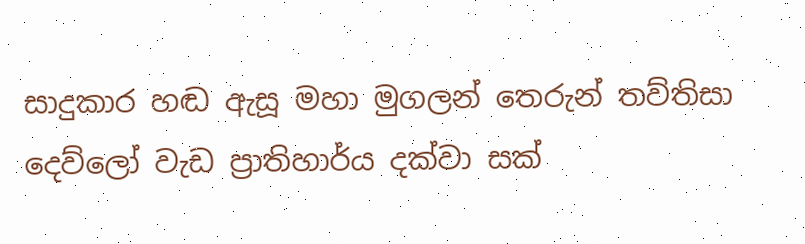සාදුකාර හඬ ඇසූ මහා මුගලන් තෙරුන් තව්තිසා දෙව්ලෝ වැඩ ප්‍රාතිහාර්ය දක්වා සක්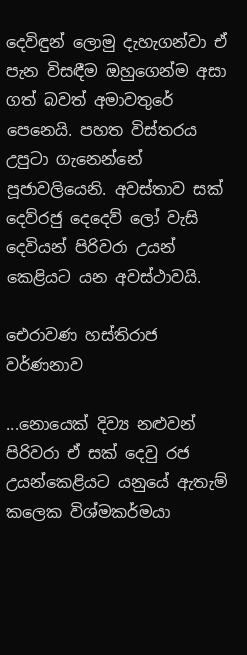දෙවිඳුන් ලොමු දැහැගන්වා ඒ පැන විසඳීම ඔහුගෙන්ම අසා ගත් බවත් අමාවතුරේ පෙනෙයි. පහත විස්තරය උපුටා ගැනෙන්නේ පූජාවලියෙනි. අවස්තාව සක් දෙව්රජු දෙදෙව් ලෝ වැසි දෙවියන් පිරිවරා උයන් කෙළියට යන අවස්ථාවයි.

ඓරාවණ හස්තිරාජ වර්ණනාව

...නොයෙක් දිව්‍ය නළුවන් පිරිවරා ඒ සක් දෙවු රජ උයන්කෙළියට යනුයේ ඇතැම් කලෙක විශ්මකර්මයා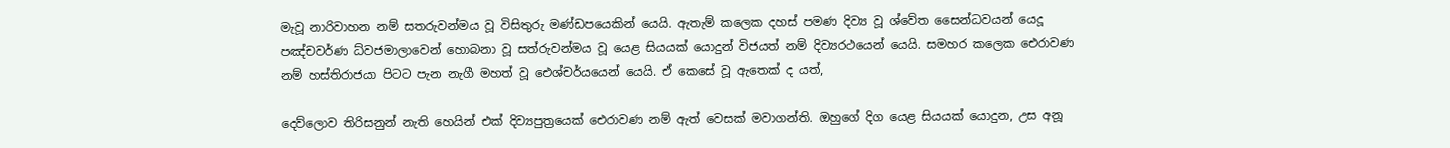මැවූ නාරිවාහන නම් සතරුවන්මය වූ විසිතුරු මණ්ඩපයෙකින් යෙයි. ඇතැම් කලෙක දහස් පමණ දිව්‍ය වූ ශ්වේත සෛන්ධවයන් යෙදූ පඤ්චවර්ණ ධ්වජමාලාවෙන් හොබනා වූ සත්රුවන්මය වූ යෙළ සියයක් යොදුන් විජයත් නම් දිව්‍යරථයෙන් යෙයි. සමහර කලෙක ඓරාවණ නම් හස්තිරාජයා පිටට පැන නැගී මහත් වූ ඓශ්චර්යයෙන් යෙයි. ඒ කෙසේ වූ ඇතෙක් ද යත්,

දෙව්ලොව තිරිසනුන් නැති හෙයින් එක් දිව්‍යපුත්‍රයෙක් ඓරාවණ නම් ඇත් වෙසක් මවාගන්ති. ඔහුගේ දිග යෙළ සියයක් යොදුන, උස අනූ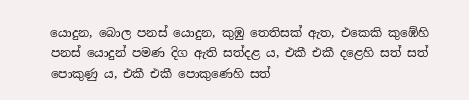යොදුන, බොල පනස් යොදුන, කුඹු තෙතිසක්‌ ඇත, එකෙකි කුඹේහි පනස් යොදුන් පමණ දිග ඇති සත්දළ ය, එකී එකී දළෙහි සත් සත් පොකුණු ය, එකී එකී පොකුණෙහි සත්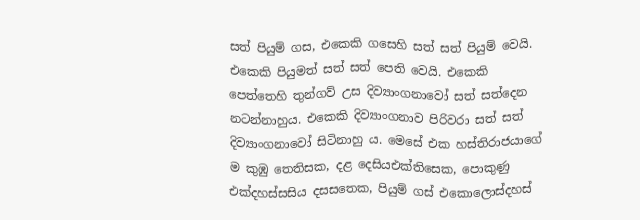සත් පියුම් ගස, එකෙකි ගසෙහි සත් සත් පියුම් වෙයි. එකෙකි පියුමත් සත් සත් පෙති වෙයි. එකෙකි පෙත්තෙහි තුන්ගව් උස දිව්‍යාංගනාවෝ සත් සත්දෙන නටන්නාහුය. එකෙකි දිව්‍යාංගනාව පිරිවරා සත් සත් දිව්‍යාංගනාවෝ සිටිනාහු ය. මෙසේ එක හස්තිරාජයාගේ ම කුඹු තෙතිසක, දළ දෙසියඑක්තිසෙක, පොකුණු එක්දහස්සසිය දසසතෙක, පියුම් ගස් එකොලොස්දහස්‌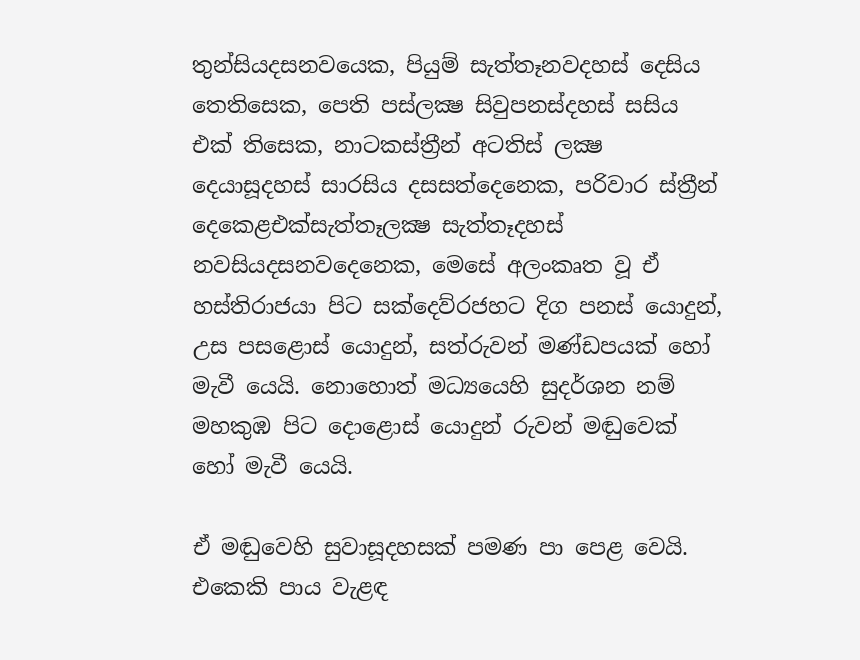තුන්සියදසනවයෙක, පියුම් සැත්තෑනවදහස් දෙසිය තෙතිසෙක, පෙති පස්ලක්‍ෂ සිවුපනස්දහස් සසිය එක් තිසෙක, නාටකස්ත්‍රීන් අටතිස් ලක්‍ෂ දෙයාසූදහස් සාරසිය දසසත්දෙනෙක, පරිවාර ස්ත්‍රීන් දෙකෙළඑක්සැත්තෑලක්‍ෂ සැත්තෑදහස් නවසියදසනවදෙනෙක, මෙසේ අලංකෘත වූ ඒ හස්තිරාජයා පිට සක්දෙව්රජහට දිග පනස් යොදුන්, උස පසළොස් යොදුන්, සත්රුවන් මණ්ඩපයක් හෝ මැවී යෙයි. නොහොත් මධ්‍යයෙහි සුදර්ශන නම් මහකුඹ පිට දොළොස් යොදුන් රුවන් මඬුවෙක් හෝ මැවී යෙයි.

ඒ මඬුවෙහි සුවාසූදහසක් පමණ පා පෙළ වෙයි. එකෙකි පාය වැළඳ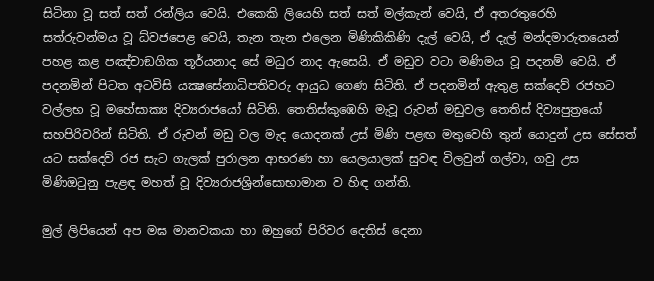සිටිනා වූ සත් සත් රන්ලිය වෙයි. එකෙකි ලියෙහි සත් සත් මල්කැන් වෙයි, ඒ අතරතුරෙහි සත්රුවන්මය වූ ධ්වජපෙළ වෙයි, තැන තැන එලෙන මිණිකිකිණි දැල් වෙයි, ඒ දැල් මන්දමාරුතයෙන් පහළ කළ පඤ්චාඞගික තූර්යනාද සේ මධුර නාද ඇසෙයි. ඒ මඩුව වටා මණිමය වූ පදනම් වෙයි. ඒ පදනමින් පිටත අටවිසි යක්‍ෂසේනාධිපතිවරු ආයුධ ගෙණ සිටිති. ඒ පදනමින් ඇතුළ සක්දෙව් රජහට වල්ලභ වූ මහේසාක්‍ය දිව්‍යරාජයෝ සිටිති. තෙතිස්‌කුඹෙහි මැවූ රුවන් මඩුවල තෙතිස්‌ දිව්‍යපුත්‍රයෝ සහපිරිවරින් සිටිති. ඒ රුවන් මඩු වල මැද යොදනක් උස් මිණි පළඟ මතුවෙහි තුන් යොදුන් උස සේසත් යට සක්දෙව් රජ සැට ගැලක් පුරාලන ආභරණ හා යෙලයාලක් සුවඳ විලවුන් ගල්වා, ගවු උස මිණිඔටුනු පැළඳ මහත් වූ දිව්‍යරාජශ්‍රින්සොභාමාන ව හිඳ ගන්ති.

මුල් ලිපියෙන් අප මඝ මානවකයා හා ඔහුගේ පිරිවර දෙතිස් දෙනා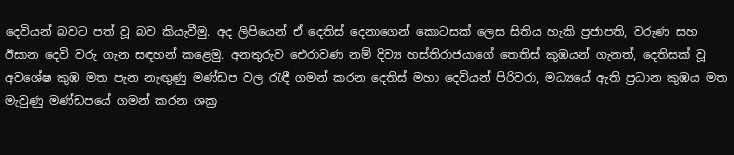දෙවියන් බවට පත් වූ බව කියැවීමු. අද ලිපියෙන් ඒ දෙතිස් දෙනාගෙන් කොටසක් ලෙස සිතිය හැකි ප්‍රජාපති, වරුණ සහ ඊසාන දෙවි වරු ගැන සඳහන් කළෙමු. අනතුරුව ඓරාවණ නම් දිව්‍ය හස්තිරාජයාගේ තෙතිස් කුඹයන් ගැනත්, දෙතිසක් වූ අවශේෂ කුඹ මත පැන නැඟුණු මණ්ඩප වල රැඳී ගමන් කරන දෙතිස් මහා දෙවියන් පිරිවරා, මධ්‍යයේ ඇති ප්‍රධාන කුඹය මත මැවුණු මණ්ඩපයේ ගමන් කරන ශක්‍ර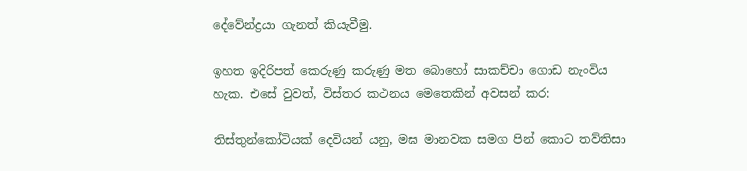දේවේන්ද්‍රයා ගැනත් කියැවීමු.

ඉහත ඉදිරිපත් කෙරුණු කරුණු මත බොහෝ සාකච්චා ගොඩ නැංවිය හැක. එසේ වුවත්, විස්තර කථනය මෙතෙකින් අවසන් කර:

තිස්තුන්කෝටියක්‌ දෙවියන් යනු, මඝ මානවක සමග පින් කොට තව්තිසා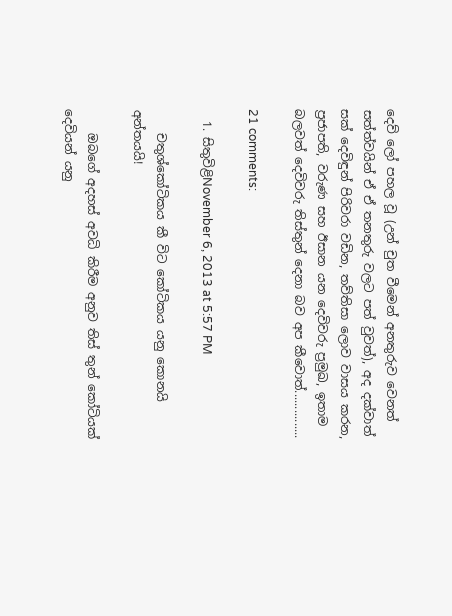දෙව් ලෝ පහල වූ (උන් චුත වීමෙන් අනතුරුව වෙනත් සත්ත්වයින් ඒ ඒ තනතුරු වලට පත් වුවත්), අද දක්වාත් සක් දෙවිඳුන් පිරිවරා වඩින, තව්තිසා ලොව වාසය කරන, ප්‍රජාපති, වරුණ සහ ඊසාන යන දෙවිවරු ප්‍රමුඛ, ඉතාම බලවත් දෙවිවරු තිස්තුන් දෙනා බව අප කීවොත්...............

21 comments:

  1. සිතුවිළිNovember 6, 2013 at 5:57 PM

    චතුශ්කෝටිකය කී විට කෝටිකය යනු කොනයි අන්තයයි!

    ඔබගේ අදහස් අවධි කිරීම අනුව තිස් තුන් කෝටියක් දෙවියන් යනු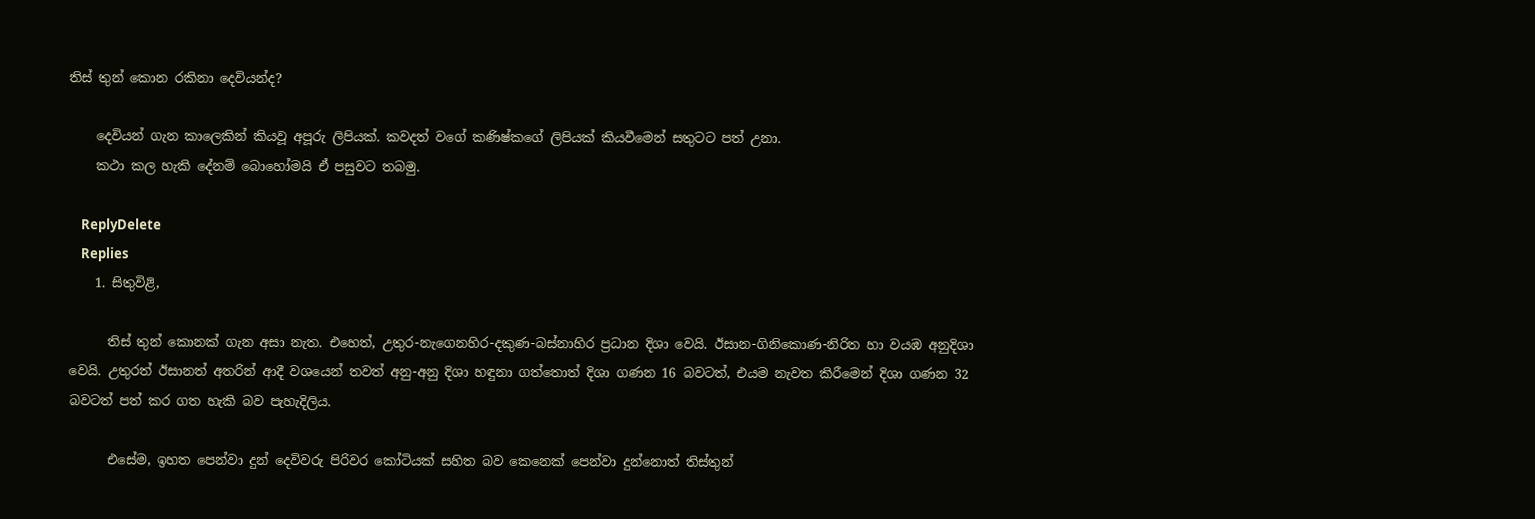තිස් තුන් කොන රකිනා දෙවියන්ද?

    දෙවියන් ගැන කාලෙකින් කියවූ අපූරු ලිපියක්. කවදත් වගේ කණිෂ්කගේ ලිපියක් කියවීමෙන් සතුටට පත් උනා.
    කථා කල හැකි දේනම් බොහෝමයි ඒ පසුවට තබමු.

    ReplyDelete
    Replies
    1. සිතුවිළි,

      තිස් තුන් කොනක් ගැන අසා නැත. එහෙත්, උතුර-නැගෙනහිර-දකුණ-බස්නාහිර ප්‍රධාන දිශා වෙයි. ඊසාන-ගිනිකොණ-නිරිත හා වයඹ අනුදිශා වෙයි. උතුරත් ඊසානත් අතරින් ආදී වශයෙන් තවත් අනු-අනු දිශා හඳුනා ගත්තොත් දිශා ගණන 16 බවටත්, එයම නැවත කිරීමෙන් දිශා ගණන 32 බවටත් පත් කර ගත හැකි බව පැහැදිලිය.

      එසේම, ඉහත පෙන්වා දුන් දෙවිවරු පිරිවර කෝටියක්‌ සහිත බව කෙනෙක් පෙන්වා දුන්නොත් තිස්තුන්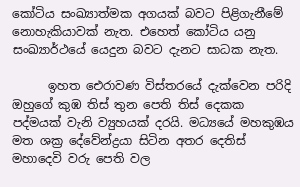කෝටිය සංඛ්‍යාත්මක අගයක් බවට පිළිගැනීමේ නොහැකියාවක් නැත. එහෙත් කෝටිය යනු සංඛ්‍යාර්ථයේ යෙදුන බවට දැනට සාධක නැත.

      ඉහත ඓරාවණ විස්තරයේ දැක්වෙන පරිදි ඔහුගේ කුඹ තිස් තුන පෙති තිස් දෙකක පද්මයක් වැනි ව්‍යුහයක් දරයි. මධ්‍යයේ මහකුඹය මත ශක්‍ර දේවේන්ද්‍රයා සිටින අතර දෙතිස් මහාදෙවි වරු පෙති වල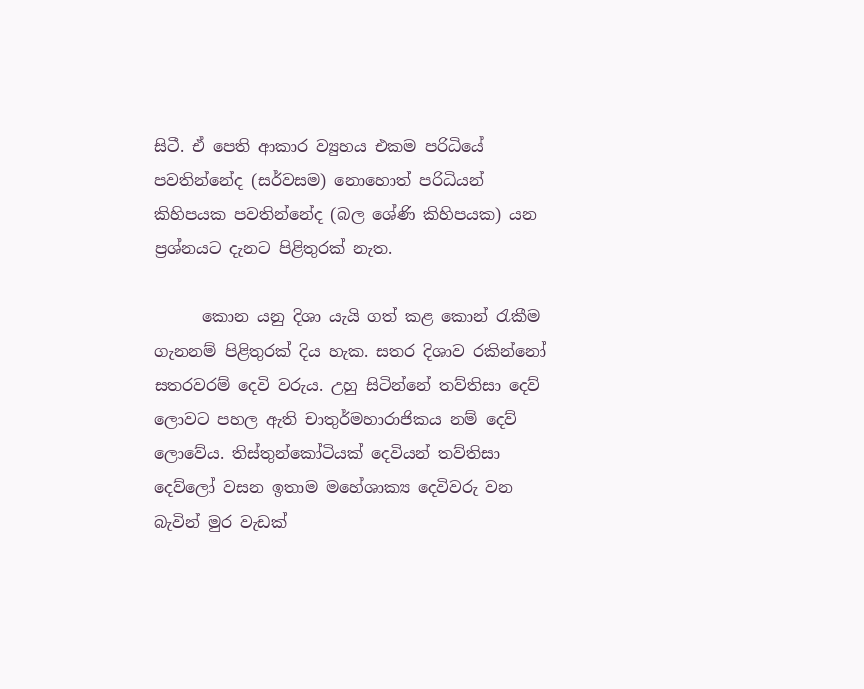සිටී. ඒ පෙති ආකාර ව්‍යුහය එකම පරිධියේ පවතින්නේද (සර්වසම) නොහොත් පරිධියන් කිහිපයක පවතින්නේද (බල ශේණි කිහිපයක) යන ප්‍රශ්නයට දැනට පිළිතුරක් නැත.

      කොන යනු දිශා යැයි ගත් කළ කොන් රැකීම ගැනනම් පිළිතුරක් දිය හැක. සතර දිශාව රකින්නෝ සතරවරම් දෙවි වරුය. උහු සිටින්නේ තව්තිසා දෙව් ලොවට පහල ඇති චාතුර්මහාරාජිකය නම් දෙව් ලොවේය. තිස්තුන්කෝටියක්‌ දෙවියන් තව්තිසා දෙව්ලෝ වසන ඉතාම මහේශාක්‍ය දෙවිවරු වන බැවින් මුර වැඩක්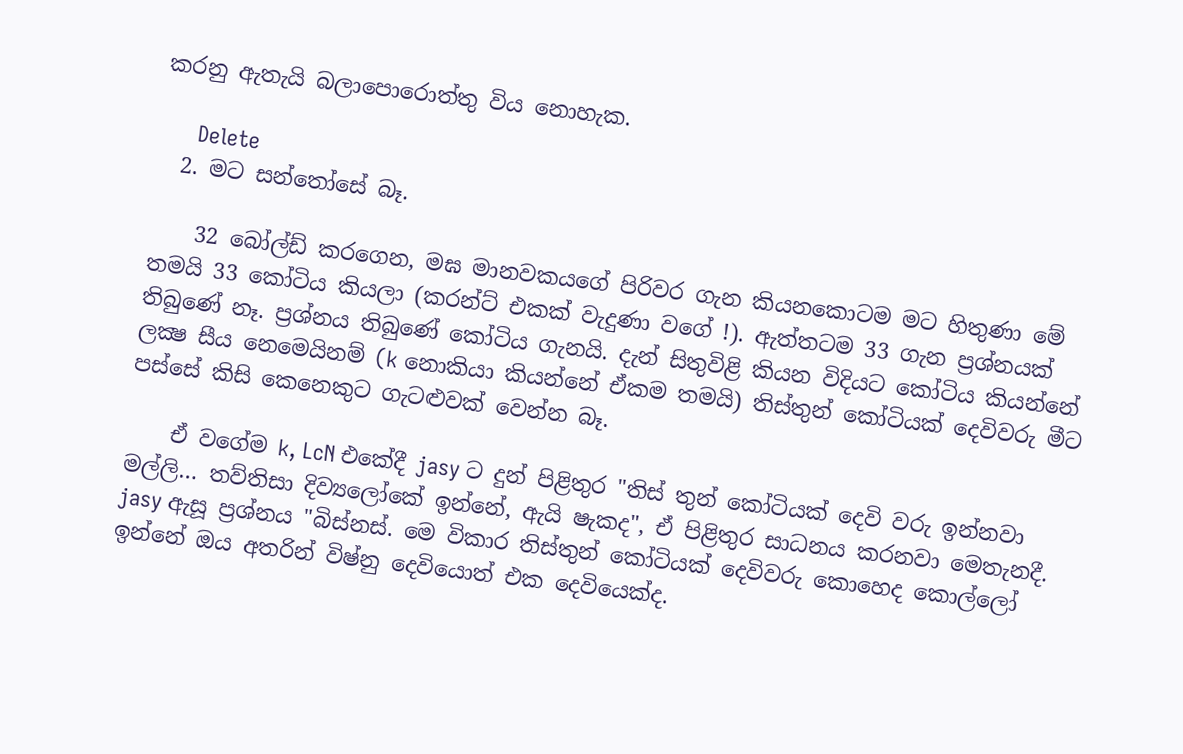කරනු ඇතැයි බලාපොරොත්තු විය නොහැක.

      Delete
  2. මට සන්තෝසේ බෑ.

    32 බෝල්ඩ් කරගෙන, මඝ මානවකයගේ පිරිවර ගැන කියනකොටම මට හිතුණා මේ තමයි 33 කෝටිය කියලා (කරන්ට් එකක් වැදුණා වගේ !). ඇත්තටම 33 ගැන ප්‍රශ්නයක් තිබුණේ නෑ. ප්‍රශ්නය තිබුණේ කෝටිය ගැනයි. දැන් සිතුවිළි කියන විදියට කෝටිය කියන්නේ ලක්‍ෂ සීය නෙමෙයිනම් (k නොකියා කියන්නේ ඒකම තමයි) තිස්තුන් කෝටියක් දෙවිවරු මීට පස්සේ කිසි කෙනෙකුට ගැටළුවක් වෙන්න බෑ.

    ඒ වගේම k, LcN එකේදී jasy ට දුන් පිළිතුර "තිස් තුන් කෝටියක් දෙවි වරු ඉන්නවා මල්ලි… තව්තිසා දිව්‍යලෝකේ ඉන්නේ, ඇයි ෂැකද", ඒ පිළිතුර සාධනය කරනවා මෙතැනදී. jasy ඇසූ ප්‍රශ්නය "බිස්නස්. මෙ විකාර තිස්තුන් කෝටියක් දෙවිවරු කොහෙද කොල්ලෝ ඉන්නේ ඔය අතරින් විෂ්නු දෙවියොත් එක දෙවියෙක්ද.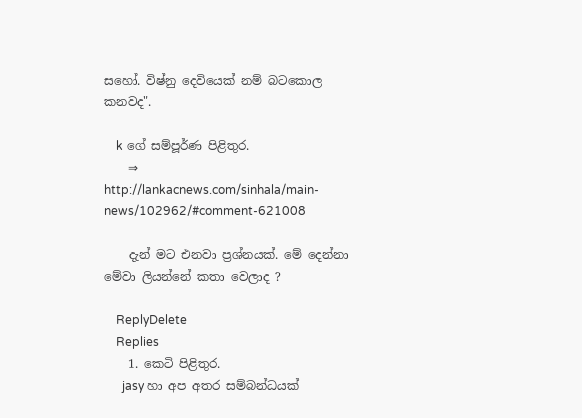සහෝ. විෂ්නු දෙවියෙක් නම් බටකොල කනවද".

    k ගේ සම්පූර්ණ පිළිතුර.
    ⇒ http://lankacnews.com/sinhala/main-news/102962/#comment-621008

    දැන් මට එනවා ප්‍රශ්නයක්. මේ දෙන්නා මේවා ලියන්නේ කතා වෙලාද ?

    ReplyDelete
    Replies
    1. කෙටි පිළිතුර.
      jasy හා අප අතර සම්බන්ධයක්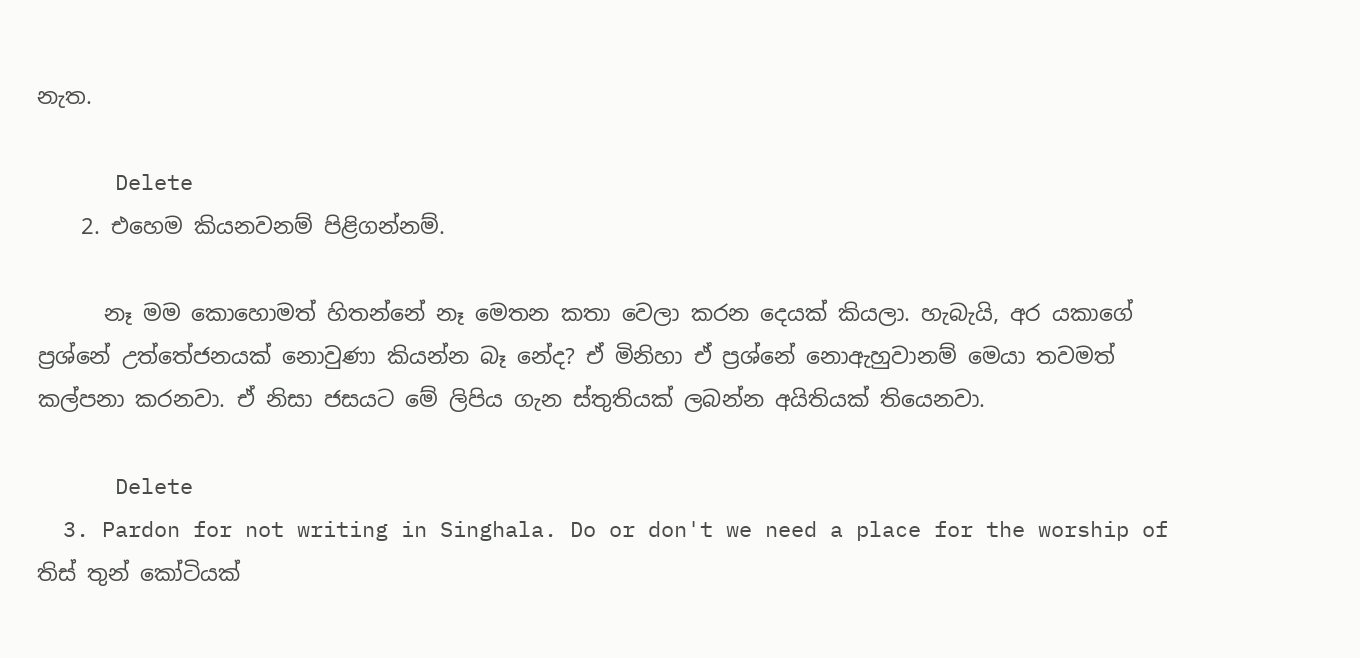නැත.

      Delete
    2. එහෙම කියනවනම් පිළිගන්නම්.

      නෑ මම කොහොමත් හිතන්නේ නෑ මෙතන කතා වෙලා කරන දෙයක් කියලා. හැබැයි, අර යකාගේ ප්‍රශ්නේ උත්තේජනයක් නොවුණා කියන්න බෑ නේද? ඒ මිනිහා ඒ ප්‍රශ්නේ නොඇහුවානම් මෙයා තවමත් කල්පනා කරනවා. ඒ නිසා ජසයට මේ ලිපිය ගැන ස්තුතියක් ලබන්න අයිතියක් තියෙනවා.

      Delete
  3. Pardon for not writing in Singhala. Do or don't we need a place for the worship of තිස් තුන් කෝටියක්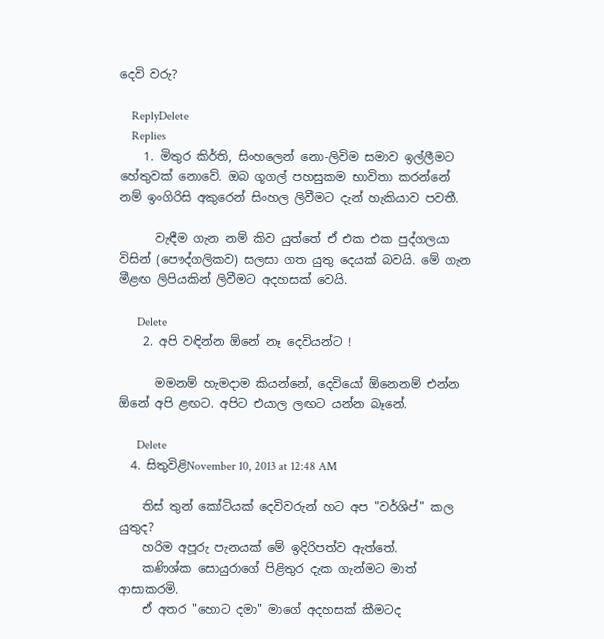දෙවි වරු?

    ReplyDelete
    Replies
    1. මිතුර කිර්ති, සිංහලෙන් නො-ලිවිම සමාව ඉල්ලීමට හේතුවක් නොවේ. ඔබ ගූගල් පහසුකම භාවිතා කරන්නේ නම් ඉංගිරිසි අකුරෙන් සිංහල ලිවීමට දැන් හැකියාව පවතී.

      වැඳීම ගැන නම් කිව යුත්තේ ඒ එක එක පුද්ගලයා විසින් (පෞද්ගලිකව) සලසා ගත යුතු දෙයක් බවයි. මේ ගැන මීළඟ ලිපියකින් ලිවීමට අදහසක් වෙයි.

      Delete
    2. අපි වඳින්න ඕනේ නෑ දෙවියන්ට !

      මමනම් හැමදාම කියන්නේ, දෙවියෝ ඕනෙනම් එන්න ඕනේ අපි ළඟට. අපිට එයාල ලඟට යන්න බෑනේ.

      Delete
  4. සිතුවිළිNovember 10, 2013 at 12:48 AM

    තිස් තුන් කෝටියක් දෙවිවරුන් හට අප "වර්ශිප්" කල යුතුද?
    හරිම අපූරු පැනයක් මේ ඉදිරිපත්ව ඇත්තේ.
    කණිශ්ක සොයුරාගේ පිළිතුර දැක ගැන්මට මාත් ආසාකරමි.
    ඒ අතර "හොට දමා" මාගේ අදහසක් කීමටද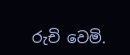රුචි වෙමි.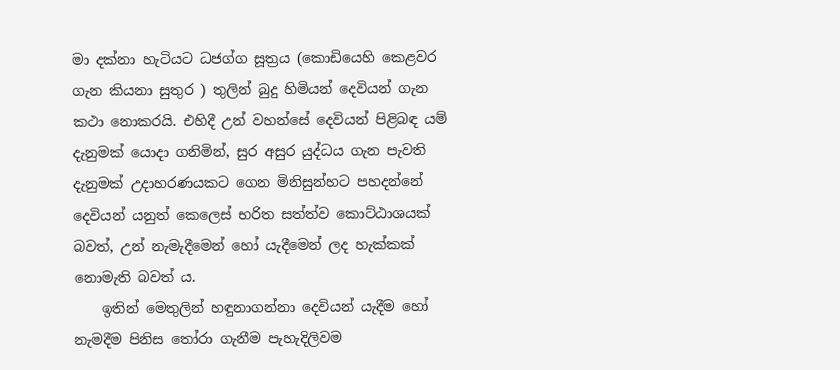මා දක්නා හැටියට ධජග්ග සූත්‍රය (කොඩියෙහි කෙළවර ගැන කියනා සුතුර ) තුලින් බුදු හිමියන් දෙවියන් ගැන කථා නොකරයි. එහිදී උන් වහන්සේ දෙවියන් පිළිබඳ යම් දැනුමක් යොදා ගනිමින්, සුර අසුර යුද්ධය ගැන පැවති දැනුමක් උදාහරණයකට ගෙන මිනිසුන්හට පහදන්නේ දෙවියන් යනුත් කෙලෙස් භරිත සත්ත්ව කොට්ඨාශයක් බවත්, උන් නැමැදීමෙන් හෝ යැදීමෙන් ලද හැක්කක් නොමැති බවත් ය.
    ඉතින් මෙතුලින් හඳුනාගන්නා දෙවියන් යැදීම හෝ නැමදීම පිනිස තෝරා ගැනීම පැහැදිලිවම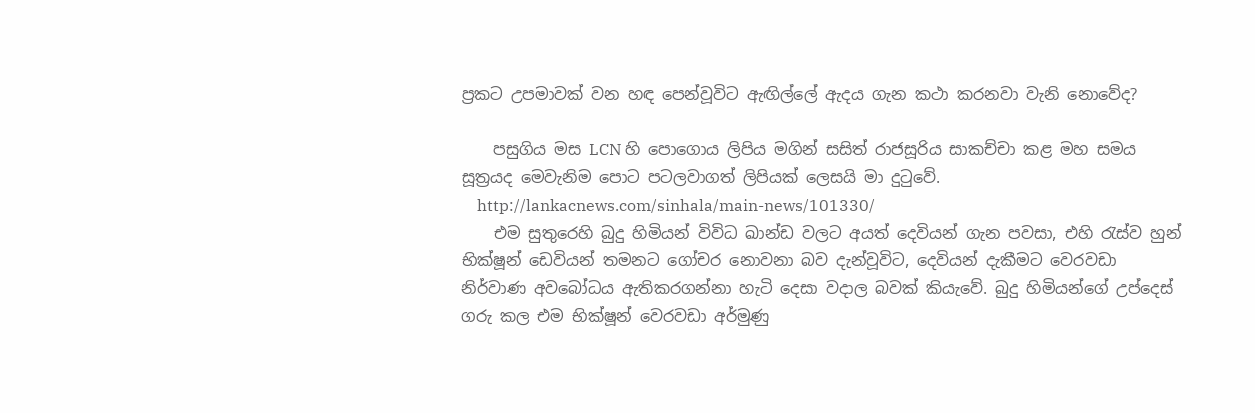ප්‍රකට උපමාවක් වන හඳ පෙන්වූවිට ඇඟිල්ලේ ඇදය ගැන කථා කරනවා වැනි නොවේද?

    පසුගිය මස LCN හි පොගොය ලිපිය මගින් සසිත් රාජසූරිය සාකච්චා කළ මහ සමය සූත්‍රයද මෙවැනිම පොට පටලවාගත් ලිපියක් ලෙසයි මා දුටුවේ.
    http://lankacnews.com/sinhala/main-news/101330/
    එම සුතුරෙහි බුදු හිමියන් විවිධ ඛාන්ඩ වලට අයත් දෙවියන් ගැන පවසා, එහි රැස්ව හුන් භික්ෂූන් ඩෙවියන් තමනට ගෝචර නොවනා බව දැන්වූවිට, දෙවියන් දැකීමට වෙරවඩා නිර්වාණ අවබෝධය ඇතිකරගන්නා හැටි දෙසා වදාල බවක් කියැවේ. බුදු හිමියන්ගේ උප්දෙස් ගරු කල එම භික්ෂූන් වෙරවඩා අර්මුණු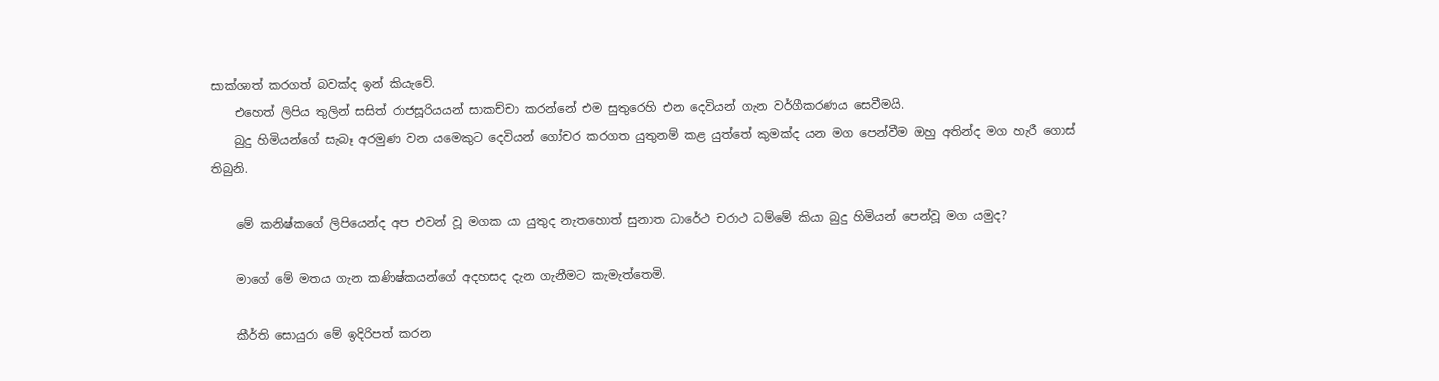සාක්ශාත් කරගත් බවක්ද ඉන් කියැවේ.
    එහෙත් ලිපිය තුලින් සසිත් රාජසූරියයන් සාකච්චා කරන්නේ එම සුතුරෙහි එන දෙවියන් ගැන වර්ගීකරණය සෙවීමයි.
    බුදු හිමියන්ගේ සැබෑ අරමුණ වන යමෙකුට දෙවියන් ගෝචර කරගත යුතුනම් කළ යුත්තේ කුමක්ද යන මග පෙන්වීම ඔහු අතින්ද මග හැරී ගොස් තිබුනි.

    මේ කනිෂ්කගේ ලිපියෙන්ද අප එවන් වූ මගක යා යුතුද නැතහොත් සුනාත ධාරේථ චරාථ ධම්මේ කියා බුදු හිමියන් පෙන්වූ මග යමුද?

    මාගේ මේ මතය ගැන කණිෂ්කයන්ගේ අදහසද දැන ගැනීමට කැමැත්තෙමි.

    කීර්ති සොයුරා මේ ඉදිරිපත් කරන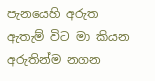පැනයෙහි අරුත ඇතැම් විට මා කියන අරුතින්ම නගන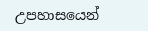උපහාසයෙන්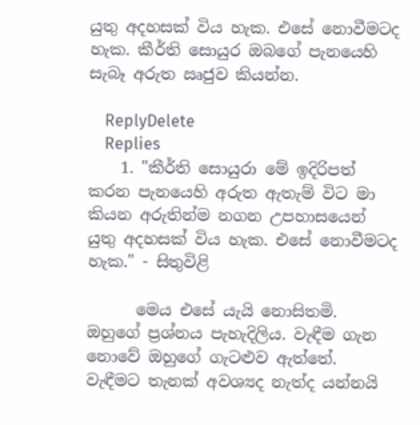යුතු අදහසක් විය හැක. එසේ නොවීමටද හැක. කීර්ති සොයුර ඔබගේ පැනයෙහි සැබෑ අරුත ඍජුව කියන්න.

    ReplyDelete
    Replies
    1. "කීර්ති සොයුරා මේ ඉදිරිපත් කරන පැනයෙහි අරුත ඇතැම් විට මා කියන අරුතින්ම නගන උපහාසයෙන් යුතු අදහසක් විය හැක. එසේ නොවීමටද හැක." - සිතුවිළි

      මෙය එසේ යැයි නොසිතමි. ඔහුගේ ප්‍රශ්නය පැහැදිලිය. වැඳීම ගැන නොවේ ඔහුගේ ගැටළුව ඇත්තේ. වැඳීමට තැනක් අවශ්‍යද නැත්ද යන්නයි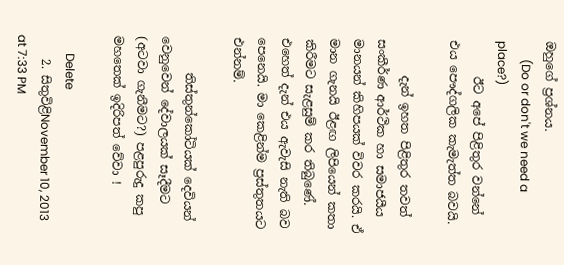ඔහුගේ ප්‍රශ්නය.
      (Do or don't we need a place?)
      ඊට අපේ පිළිතුර වන්නේ එය පෞද්ගලික කැමැත්ත බවයි.

      දැන් ඉහත පිළිතුර තවත් සංකීර්ණ ආර්ථික හා සමාජයීය මානයන් කිහිපයක් විවර කරයි. ඒ මාන ගැනයි ඊළඟ ලිපියෙන් කතා කිරීමට සැළසුම් කර තිබුණේ. එහෙත් දැන් එය ඇවැසි නැති බව පෙනෙයි. මා කෙළින්ම ප්‍රස්තුතයට එන්නම්.

      තිස්තුන්කෝටියක්‌ දෙවියන් වෙනුවෙන් දේවාලයක් සෑදීමට (අටවා ගැනීමට?) පළපුරුදු කපු මහතෙක් ඉදිරිපත් වේවා !

      Delete
    2. සිතුවිළිNovember 10, 2013 at 7:33 PM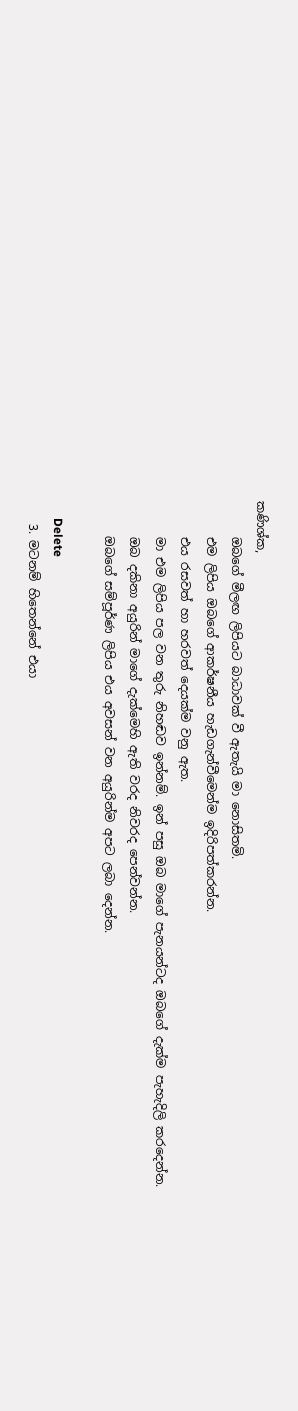කණිශ්ක,
      ඔබගේ මීලඟ ලිපියට බාධාවක් වී ඇතැයි මා නොසිතමි.
      එම ලිපිය ඔබගේ ආකර්ෂනීය හැඩගැන්වීමෙන්ම ඉදිරිපත්කරන්න.
      එය රසවත් හා හරවත් දෙයක්ම වනු ඇත.
      මා එම ලිපිය පල වන තුරු නිහඬව ඉන්නම්. ඉන් පසු ඔබ මාගේ පැනයන්ටද ඔබගේ දැක්ම පැහැදිලි කරදෙන්න.
      ඔබ දකිනා අයුරින් මාගේ දැක්මෙහි ඇති වරද නිවරද පෙන්වන්න.
      ඔබගේ සම්පූර්ණ ලිපිය එය අවසන් වන අයුරින්ම අපට ලබා දෙන්න.

      Delete
    3. මටනම් හිතෙන්නේ එයා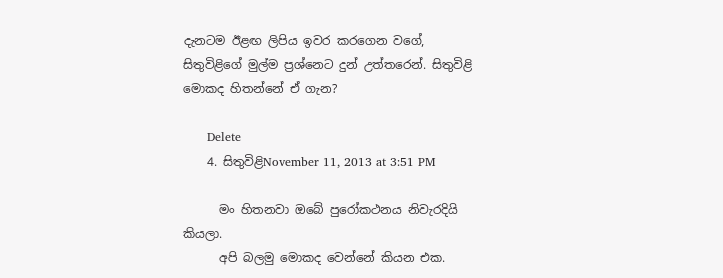දැනටම ඊළඟ ලිපිය ඉවර කරගෙන වගේ, සිතුවිළිගේ මුල්ම ප්‍රශ්නෙට දුන් උත්තරෙන්. සිතුවිළි මොකද හිතන්නේ ඒ ගැන?

      Delete
    4. සිතුවිළිNovember 11, 2013 at 3:51 PM

      මං හිතනවා ඔබේ පුරෝකථනය නිවැරදියි කියලා.
      අපි බලමු මොකද වෙන්නේ කියන එක.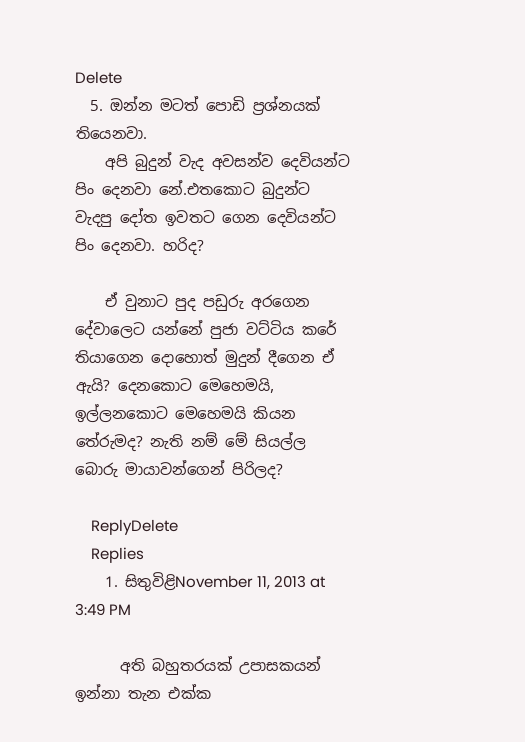Delete
  5. ඔන්න මටත් පොඩි ප්‍රශ්නයක් තියෙනවා.
    අපි බුදුන් වැද අවසන්ව දෙවියන්ට පිං දෙනවා නේ.එතකොට බුදුන්ට වැදපු දෝත ඉවතට ගෙන දෙවියන්ට පිං දෙනවා. හරිද?

    ඒ වුනාට පුද පඩුරු අරගෙන දේවාලෙට යන්නේ පුජා වට්ටිය කරේ තියාගෙන දොහොත් මුදුන් දීගෙන ඒ ඇයි? දෙනකොට මෙහෙමයි, ඉල්ලනකොට මෙහෙමයි කියන තේරුමද? නැති නම් මේ සියල්ල බොරු මායාවන්ගෙන් පිරිලද?

    ReplyDelete
    Replies
    1. සිතුවිළිNovember 11, 2013 at 3:49 PM

      අති බහුතරයක් උපාසකයන් ඉන්නා තැන එක්ක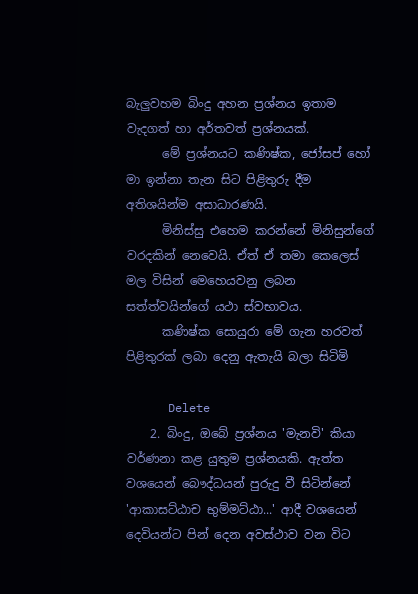බැලුවහම බිංදු අහන ප්‍රශ්නය ඉතාම වැදගත් හා අර්තවත් ප්‍රශ්නයක්.
      මේ ප්‍රශ්නයට කණිෂ්ක, ජෝසප් හෝ මා ඉන්නා තැන සිට පිළිතුරු දීම අතිශයින්ම අසාධාරණයි.
      මිනිස්සු එහෙම කරන්නේ මිනිසුන්ගේ වරදකින් නෙවෙයි. ඒත් ඒ තමා කෙලෙස් මල විසින් මෙහෙයවනු ලබන සත්ත්වයින්ගේ යථා ස්වභාවය.
      කණිෂ්ක සොයුරා මේ ගැන හරවත් පිළිතුරක් ලබා දෙනු ඇතැයි බලා සිටිමි

      Delete
    2. බිංදු, ඔබේ ප්‍රශ්නය 'මැනවි' කියා වර්ණනා කළ යුතුම ප්‍රශ්නයකි. ඇත්ත වශයෙන් බෞද්ධයන් පුරුදු වී සිටින්නේ 'ආකාසට්ඨාච භුම්මට්ඨා...' ආදී වශයෙන් දෙවියන්ට පින් දෙන අවස්ථාව වන විට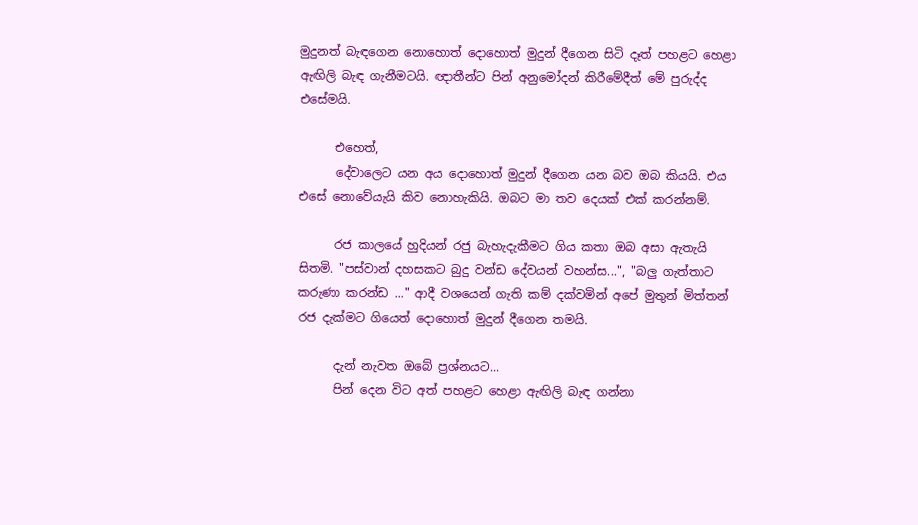මුදුනත් බැඳගෙන නොහොත් දොහොත් මුදුන් දීගෙන සිටි දෑත් පහළට හෙළා ඇඟිලි බැඳ ගැනීමටයි. ඥාතීන්ට පින් අනුමෝදන් කිරීමේදීත් මේ පුරුද්ද එසේමයි.

      එහෙත්,
      දේවාලෙට යන අය දොහොත් මුදුන් දීගෙන යන බව ඔබ කියයි. එය එසේ නොවේයැයි කිව නොහැකියි. ඔබට මා තව දෙයක් එක් කරන්නම්.

      රජ කාලයේ හුදියන් රජු බැහැදැකීමට ගිය කතා ඔබ අසා ඇතැයි සිතමි. "පස්වාන් දහසකට බුදු වන්ඩ දේවයන් වහන්ස...", "බලු ගැත්තාට කරුණා කරන්ඩ ..." ආදී වශයෙන් ගැති කම් දක්වමින් අපේ මුතුන් මිත්තන් රජ දැක්මට ගියෙත් දොහොත් මුදුන් දීගෙන තමයි.

      දැන් නැවත ඔබේ ප්‍රශ්නයට...
      පින් දෙන විට අත් පහළට හෙළා ඇඟිලි බැඳ ගන්නා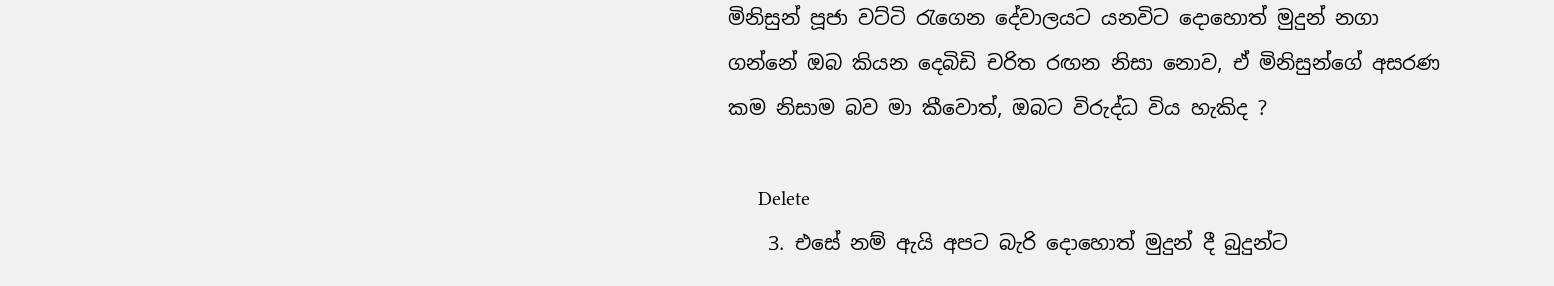මිනිසුන් පූජා වට්ටි රැගෙන දේවාලයට යනවිට දොහොත් මුදුන් නගා ගන්නේ ඔබ කියන දෙබිඩි චරිත රඟන නිසා නොව, ඒ මිනිසුන්ගේ අසරණ කම නිසාම බව මා කීවොත්, ඔබට විරුද්ධ විය හැකිද ?

      Delete
    3. එසේ නම් ඇයි අපට බැරි දොහොත් මුදුන් දී බුදුන්ට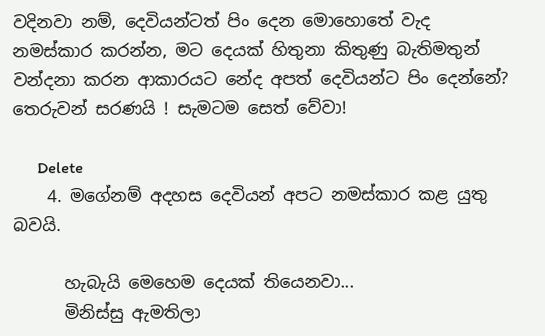වදිනවා නම්, දෙවියන්ටත් පිං දෙන මොහොතේ වැද නමස්කාර කරන්න, මට දෙයක් හිතුනා කිතුණු බැතිමතුන් වන්දනා කරන ආකාරයට නේද අපත් දෙවියන්ට පිං දෙන්නේ? තෙරුවන් සරණයි ! සැමටම සෙත් වේවා!

      Delete
    4. මගේනම් අදහස දෙවියන් අපට නමස්කාර කළ යුතු බවයි.

      හැබැයි මෙහෙම දෙයක් තියෙනවා...
      මිනිස්සු ඇමතිලා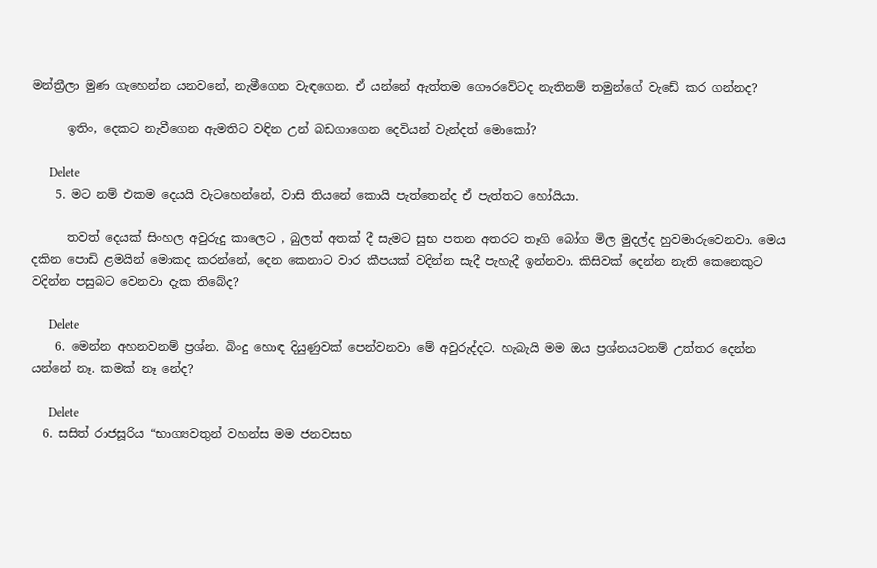මන්ත්‍රීලා මුණ ගැහෙන්න යනවනේ, නැමීගෙන වැඳගෙන. ඒ යන්නේ ඇත්තම ගෞරවේටද නැතිනම් තමුන්ගේ වැඩේ කර ගන්නද?

      ඉතිං, දෙකට නැවීගෙන ඇමතිට වඳින උන් බඩගාගෙන දෙවියන් වැන්දත් මොකෝ?

      Delete
    5. මට නම් එකම දෙයයි වැටහෙන්නේ, වාසි තියනේ කොයි පැත්තෙන්ද ඒ පැත්තට හෝයියා.

      තවත් දෙයක් සිංහල අවුරුදු කාලෙට , බුලත් අතක් දී සැමට සුභ පතන අතරට තෑගි බෝග මිල මුදල්ද හුවමාරුවෙනවා. මෙය දකින පොඩි ළමයින් මොකද කරන්නේ, දෙන කෙනාට වාර කීපයක් වදින්න සැදී පැහැදී ඉන්නවා. කිසිවක් දෙන්න නැති කෙනෙකුට වදින්න පසුබට වෙනවා දැක තිබේද?

      Delete
    6. මෙන්න අහනවනම් ප්‍රශ්න. බිංදු හොඳ දියුණුවක් පෙන්වනවා මේ අවුරුද්දට. හැබැයි මම ඔය ප්‍රශ්නයටනම් උත්තර දෙන්න යන්නේ නෑ. කමක් නෑ නේද?

      Delete
  6. සසිත් රාජසූරිය “භාග්‍යවතුන් වහන්ස මම ජනවසභ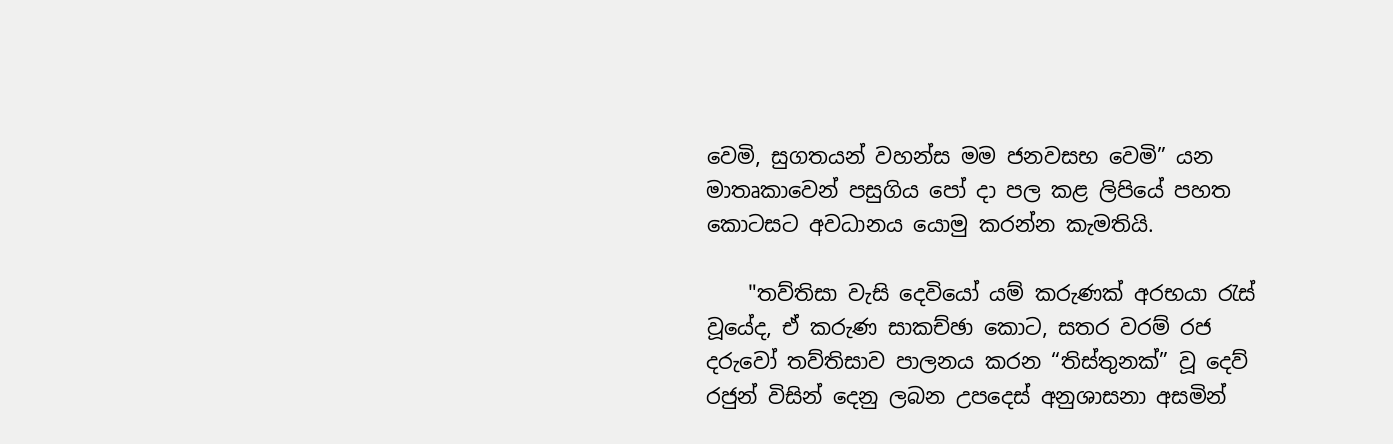වෙමි, සුගතයන් වහන්ස මම ජනවසභ වෙමි” යන මාතෘකාවෙන් පසුගිය පෝ දා පල කළ ලිපියේ පහත කොටසට අවධානය යොමු කරන්න කැමතියි.

    "තව්තිසා වැසි දෙවියෝ යම් කරුණක් අරභයා රැස් වූයේද, ඒ කරුණ සාකච්ඡා කොට, සතර වරම් රජ දරුවෝ තව්තිසාව පාලනය කරන “තිස්තුනක්” වූ දෙව් රජුන් විසින් දෙනු ලබන උපදෙස් අනුශාසනා අසමින්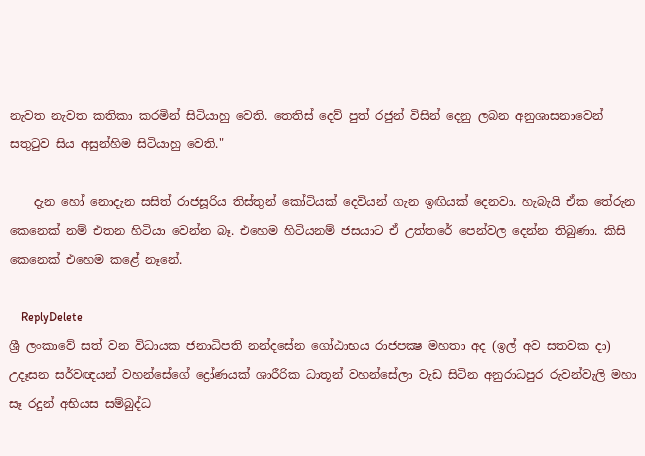නැවත නැවත කතිකා කරමින් සිටියාහු වෙති. තෙතිස්‌ දෙව් පුත් රජුන් විසින් දෙනු ලබන අනුශාසනාවෙන් සතුටුව සිය අසුන්හිම සිටියාහු වෙති."

    දැන හෝ නොදැන සසිත් රාජසූරිය තිස්තුන් කෝටියක් දෙවියන් ගැන ඉඟියක් දෙනවා. හැබැයි ඒක තේරුන කෙනෙක් නම් එතන හිටියා වෙන්න බෑ. එහෙම හිටියනම් ජසයාට ඒ උත්තරේ පෙන්වල දෙන්න තිබුණා. කිසි කෙනෙක් එහෙම කළේ නෑනේ.

    ReplyDelete
ශ්‍රී ලංකාවේ සත් වන විධායක ජනාධිපති නන්දසේන ගෝඨාභය රාජපක්‍ෂ මහතා අද (ඉල් අව සතවක දා) උදෑසන සර්වඥයන් වහන්සේගේ ද්‍රෝණයක් ශාරීරික ධාතූන් වහන්සේලා වැඩ සිටින අනුරාධපුර රුවන්වැලි මහා සෑ රදුන් අභියස සම්බුද්ධ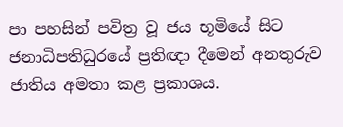පා පහසින් පවිත්‍ර වූ ජය භූමියේ සිට ජනාධිපතිධුරයේ ප්‍රතිඥා දීමෙන් අනතුරුව ජාතිය අමතා කළ ප්‍රකාශය.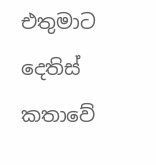එතුමාට දෙතිස් කතාවේ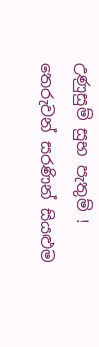උණුසුම් සුභ පැතුම් !
තෙරුවන් සරණින් සියළුම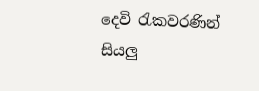දෙවි රැකවරණින් සියලු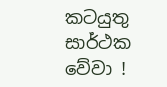කටයුතු සාර්ථක වේවා !